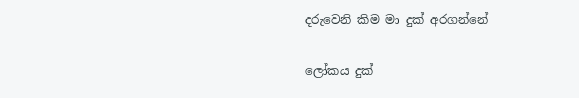දරුවෙනි කිම මා දුක් අරගන්නේ


ලෝකය දුක්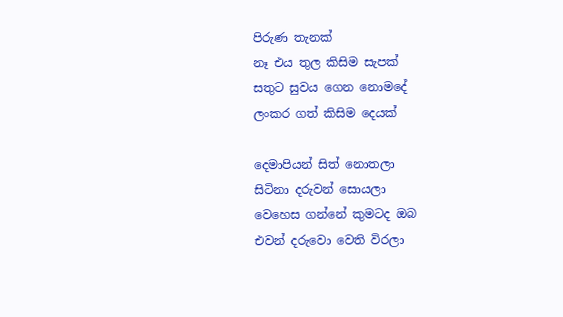පිරුණ තැනක්
නෑ එය තුල කිසිම සැපක්
සතුට සුවය ගෙන නොමදේ
ලංකර ගත් කිසිම දෙයක්

දෙමාපියන් සිත් නොතලා
සිටිනා දරුවන් සොයලා
වෙහෙස ගන්නේ කුමටද ඔබ
එවන් දරුවො වෙති විරලා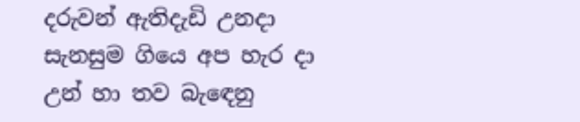දරුවන් ඇතිදැඩි උනදා
සැනසුම ගියෙ අප හැර දා
උන් හා තව බැ‍ඳෙනු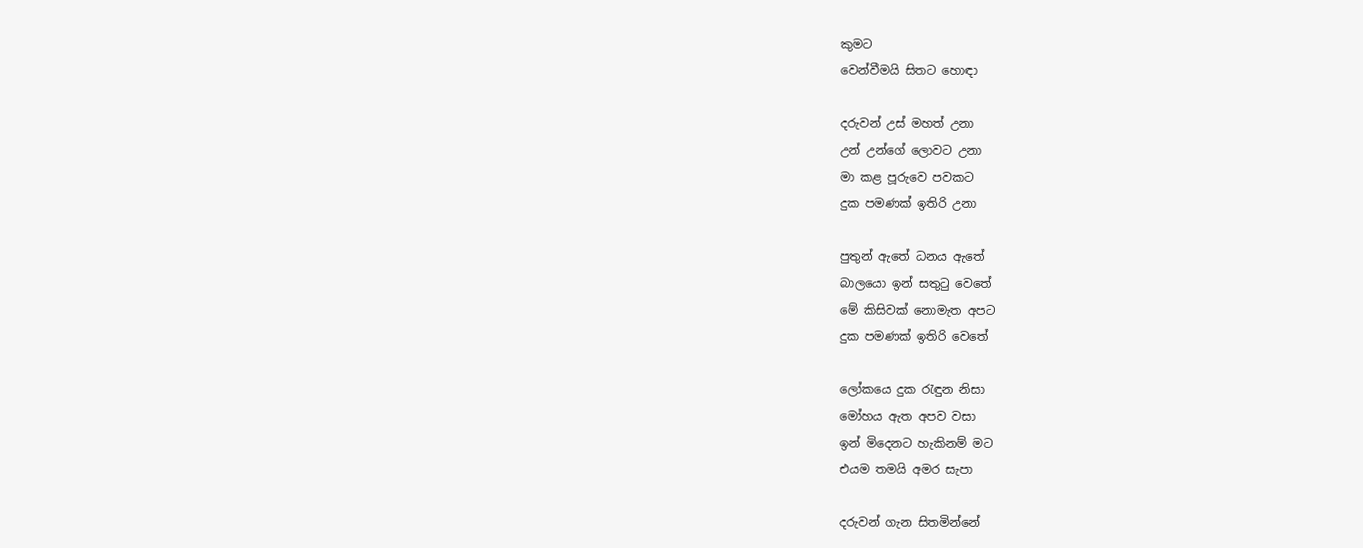කුමට
වෙන්වීමයි සිතට හොඳා

දරුවන් උස් මහත් උනා
උන් උන්ගේ ලොවට උනා
මා කළ පූරුවෙ පවකට
දුක පමණක් ඉතිරි උනා

පුතුන් ඇතේ ධනය ඇතේ
බාලයො ඉන් සතුටු වෙතේ
මේ කිසිවක් නොමැත අපට
දුක ‍පමණක් ඉතිරි වෙතේ

ලෝකයෙ දුක රැඳුන නිසා
මෝහය ඇත අපව වසා
ඉන් මිදෙනට හැකිනම් මට
එයම තමයි අමර සැපා

දරුවන් ගැන සිතමින්නේ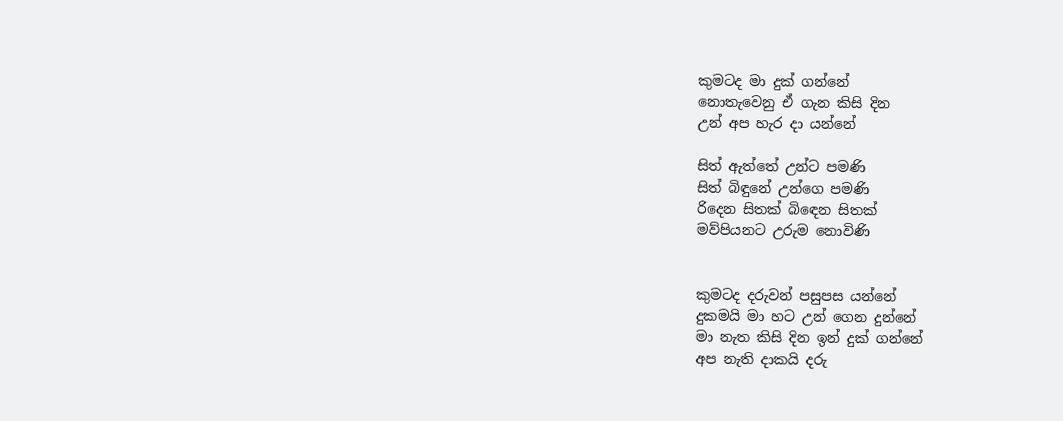කුමටද මා දුක් ගන්නේ
නොතැවෙනු ඒ ගැන කිසි දින
උන් අප හැර දා යන්නේ

සිත් ඇත්තේ උන්ට පමණි
සිත් බිඳුනේ උන්ගෙ පමණි
රිදෙන සිතක් බි‍ඳෙන සිතක්
මව්පි‍යනට උරුම නොවිණි


කුමටද දරුවන් පසුපස යන්නේ
දුකමයි මා හට උන් ගෙන දුන්නේ
මා නැත කිසි දින ඉන් දුක් ගන්නේ
අප නැති දාකයි දරු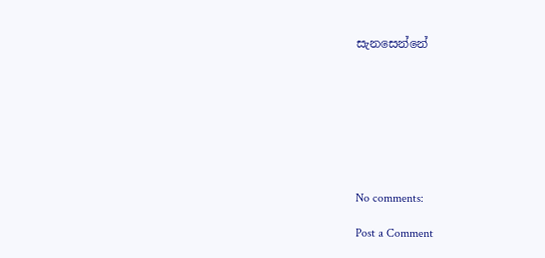සැනසෙන්නේ








No comments:

Post a Comment